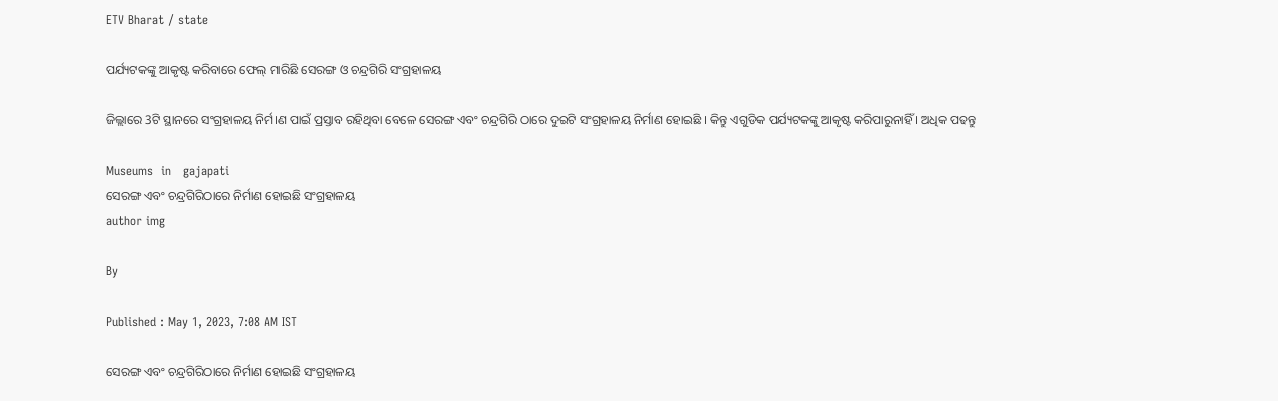ETV Bharat / state

ପର୍ଯ୍ୟଟକଙ୍କୁ ଆକୃଷ୍ଟ କରିବାରେ ଫେଲ୍‌ ମାରିଛି ସେରଙ୍ଗ ଓ ଚନ୍ଦ୍ରଗିରି ସଂଗ୍ରହାଳୟ

ଜିଲ୍ଲାରେ 3ଟି ସ୍ଥାନରେ ସଂଗ୍ରହାଳୟ ନିର୍ମ।ଣ ପାଇଁ ପ୍ରସ୍ତାବ ରହିଥିବା ବେଳେ ସେରଙ୍ଗ ଏବଂ ଚନ୍ଦ୍ରଗିରି ଠାରେ ଦୁଇଟି ସଂଗ୍ରହାଳୟ ନିର୍ମାଣ ହୋଇଛି । କିନ୍ତୁ ଏଗୁଡିକ ପର୍ଯ୍ୟଟକଙ୍କୁ ଆକୃଷ୍ଟ କରିପାରୁନାହିଁ । ଅଧିକ ପଢନ୍ତୁ

Museums  in   gajapati
ସେରଙ୍ଗ ଏବଂ ଚନ୍ଦ୍ରଗିରିଠାରେ ନିର୍ମାଣ ହୋଇଛି ସଂଗ୍ରହାଳୟ
author img

By

Published : May 1, 2023, 7:08 AM IST

ସେରଙ୍ଗ ଏବଂ ଚନ୍ଦ୍ରଗିରିଠାରେ ନିର୍ମାଣ ହୋଇଛି ସଂଗ୍ରହାଳୟ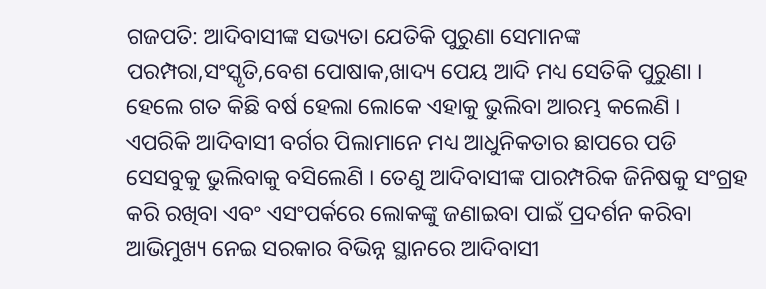ଗଜପତି: ଆଦିବାସୀଙ୍କ ସଭ୍ୟତା ଯେତିକି ପୁରୁଣା ସେମାନଙ୍କ ପରମ୍ପରା,ସଂସ୍କୃତି,ବେଶ ପୋଷାକ,ଖାଦ୍ୟ ପେୟ ଆଦି ମଧ୍ୟ ସେତିକି ପୁରୁଣା । ହେଲେ ଗତ କିଛି ବର୍ଷ ହେଲା ଲୋକେ ଏହାକୁ ଭୁଲିବା ଆରମ୍ଭ କଲେଣି । ଏପରିକି ଆଦିବାସୀ ବର୍ଗର ପିଲାମାନେ ମଧ୍ୟ ଆଧୁନିକତାର ଛାପରେ ପଡି ସେସବୁକୁ ଭୁଲିବାକୁ ବସିଲେଣି । ତେଣୁ ଆଦିବାସୀଙ୍କ ପାରମ୍ପରିକ ଜିନିଷକୁ ସଂଗ୍ରହ କରି ରଖିବା ଏବଂ ଏସଂପର୍କରେ ଲୋକଙ୍କୁ ଜଣାଇବା ପାଇଁ ପ୍ରଦର୍ଶନ କରିବା ଆଭିମୁଖ୍ୟ ନେଇ ସରକାର ବିଭିନ୍ନ ସ୍ଥାନରେ ଆଦିବାସୀ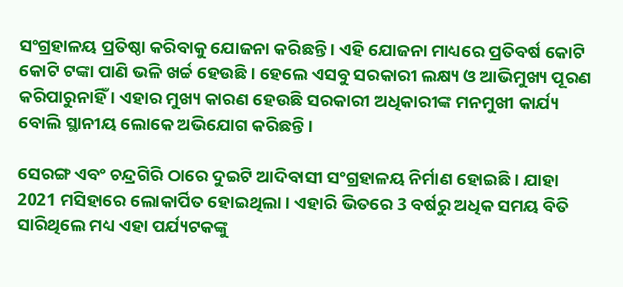ସଂଗ୍ରହାଳୟ ପ୍ରତିଷ୍ଠା କରିବାକୁ ଯୋଜନା କରିଛନ୍ତି । ଏହି ଯୋଜନା ମାଧ୍ୟରେ ପ୍ରତିବର୍ଷ କୋଟି କୋଟି ଟଙ୍କା ପାଣି ଭଳି ଖର୍ଚ୍ଚ ହେଉଛି । ହେଲେ ଏସବୁ ସରକାରୀ ଲକ୍ଷ୍ୟ ଓ ଆଭିମୁଖ୍ୟ ପୂରଣ କରିପାରୁନାହିଁ । ଏହାର ମୁଖ୍ୟ କାରଣ ହେଉଛି ସରକାରୀ ଅଧିକାରୀଙ୍କ ମନମୁଖୀ କାର୍ଯ୍ୟ ବୋଲି ସ୍ଥାନୀୟ ଲୋକେ ଅଭିଯୋଗ କରିଛନ୍ତି ।

ସେରଙ୍ଗ ଏବଂ ଚନ୍ଦ୍ରଗିରି ଠାରେ ଦୁଇଟି ଆଦିବାସୀ ସଂଗ୍ରହାଳୟ ନିର୍ମାଣ ହୋଇଛି । ଯାହା 2021 ମସିହାରେ ଲୋକାର୍ପିତ ହୋଇଥିଲା । ଏହାରି ଭିତରେ 3 ବର୍ଷରୁ ଅଧିକ ସମୟ ବିତି ସାରିଥିଲେ ମଧ୍ୟ ଏହା ପର୍ଯ୍ୟଟକଙ୍କୁ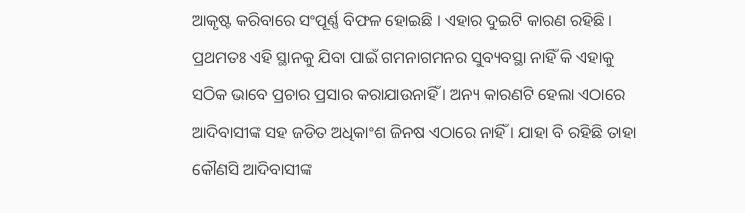ଆକୃଷ୍ଟ କରିବାରେ ସଂପୂର୍ଣ୍ଣ ବିଫଳ ହୋଇଛି । ଏହାର ଦୁଇଟି କାରଣ ରହିଛି । ପ୍ରଥମତଃ ଏହି ସ୍ଥାନକୁ ଯିବା ପାଇଁ ଗମନାଗମନର ସୁବ୍ୟବସ୍ଥା ନାହିଁ କି ଏହାକୁ ସଠିକ ଭାବେ ପ୍ରଚାର ପ୍ରସାର କରାଯାଉନାହିଁ । ଅନ୍ୟ କାରଣଟି ହେଲା ଏଠାରେ ଆଦିବାସୀଙ୍କ ସହ ଜଡିତ ଅଧିକାଂଶ ଜିନଷ ଏଠାରେ ନାହିଁ । ଯାହା ବି ରହିଛି ତାହା କୌଣସି ଆଦିବାସୀଙ୍କ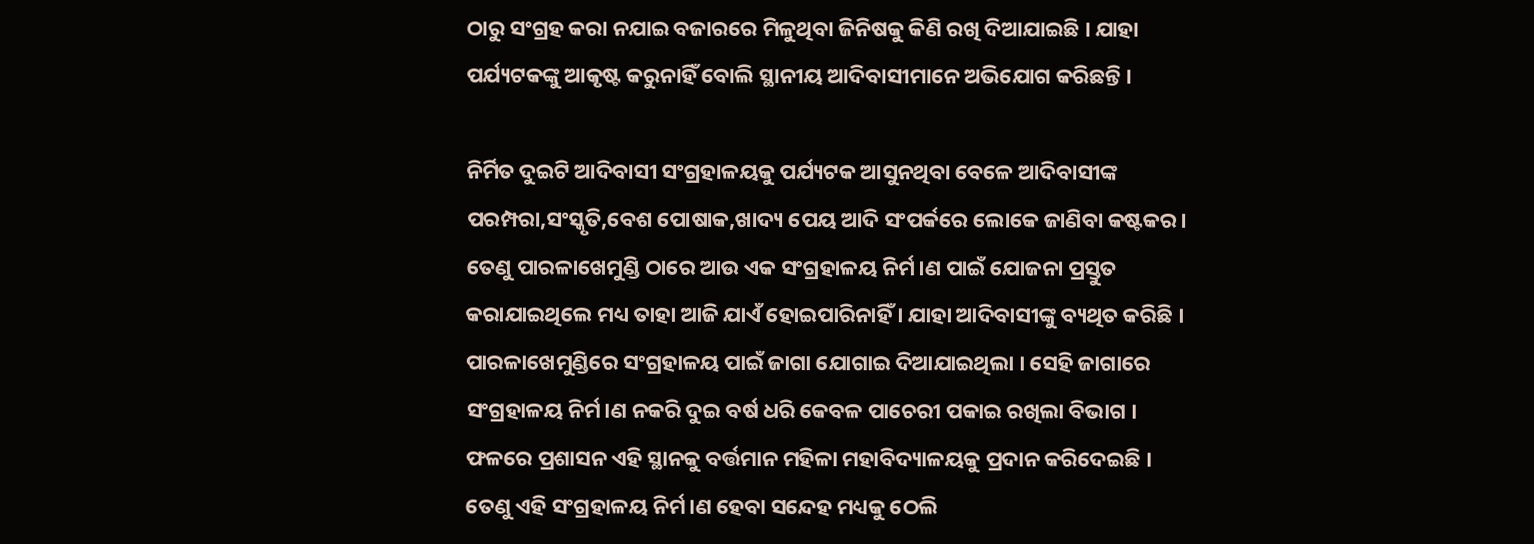ଠାରୁ ସଂଗ୍ରହ କରା ନଯାଇ ବଜାରରେ ମିଳୁଥିବା ଜିନିଷକୁ କିଣି ରଖି ଦିଆଯାଇଛି । ଯାହା ପର୍ଯ୍ୟଟକଙ୍କୁ ଆକୃଷ୍ଟ କରୁନାହିଁ ବୋଲି ସ୍ଥାନୀୟ ଆଦିବାସୀମାନେ ଅଭିଯୋଗ କରିଛନ୍ତି ।

ନିର୍ମିତ ଦୁଇଟି ଆଦିବାସୀ ସଂଗ୍ରହାଳୟକୁ ପର୍ଯ୍ୟଟକ ଆସୁନଥିବା ବେଳେ ଆଦିବାସୀଙ୍କ ପରମ୍ପରା,ସଂସ୍କୃତି,ବେଶ ପୋଷାକ,ଖାଦ୍ୟ ପେୟ ଆଦି ସଂପର୍କରେ ଲୋକେ ଜାଣିବା କଷ୍ଟକର। ତେଣୁ ପାରଳାଖେମୁଣ୍ଡି ଠାରେ ଆଉ ଏକ ସଂଗ୍ରହାଳୟ ନିର୍ମ।ଣ ପାଇଁ ଯୋଜନା ପ୍ରସ୍ତୁତ କରାଯାଇଥିଲେ ମଧ୍ୟ ତାହା ଆଜି ଯାଏଁ ହୋଇପାରିନାହିଁ । ଯାହା ଆଦିବାସୀଙ୍କୁ ବ୍ୟଥିତ କରିଛି । ପାରଳାଖେମୁଣ୍ଡିରେ ସଂଗ୍ରହାଳୟ ପାଇଁ ଜାଗା ଯୋଗାଇ ଦିଆଯାଇଥିଲା । ସେହି ଜାଗାରେ ସଂଗ୍ରହାଳୟ ନିର୍ମ।ଣ ନକରି ଦୁଇ ବର୍ଷ ଧରି କେବଳ ପାଚେରୀ ପକାଇ ରଖିଲା ବିଭାଗ । ଫଳରେ ପ୍ରଶାସନ ଏହି ସ୍ଥାନକୁ ବର୍ତ୍ତମାନ ମହିଳା ମହାବିଦ୍ୟାଳୟକୁ ପ୍ରଦାନ କରିଦେଇଛି । ତେଣୁ ଏହି ସଂଗ୍ରହାଳୟ ନିର୍ମ।ଣ ହେବା ସନ୍ଦେହ ମଧ୍ୟକୁ ଠେଲି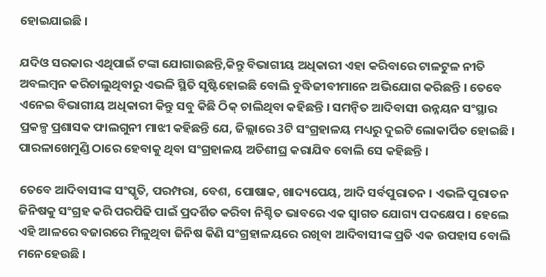ହୋଇଯାଇଛି ।

ଯଦିଓ ସରକାର ଏଥିପାଇଁ ଟଙ୍କା ଯୋଗାଉଛନ୍ତି,କିନ୍ତୁ ବିଭାଗୀୟ ଅଧିକାରୀ ଏହା କରିବାରେ ଟାଳଟୁଳ ନୀତି ଅବଲମ୍ବନ କରିଚାଲୁଥିବାରୁ ଏଭଳି ସ୍ଥିତି ସୃଷ୍ଟିହୋଇଛି ବୋଲି ବୁଦ୍ଧିଜୀବୀମାନେ ଅଭିଯୋଗ କରିଛନ୍ତି । ତେବେ ଏନେଇ ବିଭାଗୀୟ ଅଧିକାରୀ କିନ୍ତୁ ସବୁ କିଛି ଠିକ୍ ଚାଲିଥିବା କହିଛନ୍ତି । ସମନ୍ବିତ ଆଦିବାସୀ ଉନ୍ନୟନ ସଂସ୍ଥାର ପ୍ରକଳ୍ପ ପ୍ରଶାସକ ଫାଲଗୁନୀ ମାଝୀ କହିଛନ୍ତି ଯେ, ଜିଲ୍ଲାରେ 3ଟି ସଂଗ୍ରହାଳୟ ମଧ୍ୟରୁ ଦୁଇଟି ଲୋକାର୍ପିତ ହୋଇଛି । ପାରଳାଖେମୁଣ୍ଡି ଠାରେ ହେବାକୁ ଥିବା ସଂଗ୍ରହାଳୟ ଅତିଶୀଘ୍ର କରାଯିବ ବୋଲି ସେ କହିଛନ୍ତି ।

ତେବେ ଆଦିବାସୀଙ୍କ ସଂସ୍କୃତି, ପରମ୍ପରା, ବେଶ, ପୋଷାକ, ଖାଦ୍ୟପେୟ, ଆଦି ସର୍ବପୁରାତନ । ଏଭଳି ପୁରାତନ ଜିନିଷକୁ ସଂଗ୍ରହ କରି ପରପିଢି ପାଇଁ ପ୍ରଦର୍ଶିତ କରିବା ନିଶ୍ଚିତ ଭାବରେ ଏକ ସ୍ବାଗତ ଯୋଗ୍ୟ ପଦକ୍ଷେପ । ହେଲେ ଏହି ଆଳରେ ବଜାରରେ ମିଳୁଥିବା ଜିନିଷ କିଣି ସଂଗ୍ରହାଳୟରେ ରଖିବା ଆଦିବାସୀଙ୍କ ପ୍ରତି ଏକ ଉପହାସ ବୋଲି ମନେହେଉଛି ।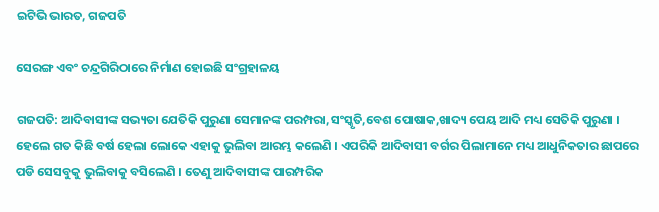ଇଟିଭି ଭାରତ, ଗଜପତି

ସେରଙ୍ଗ ଏବଂ ଚନ୍ଦ୍ରଗିରିଠାରେ ନିର୍ମାଣ ହୋଇଛି ସଂଗ୍ରହାଳୟ

ଗଜପତି: ଆଦିବାସୀଙ୍କ ସଭ୍ୟତା ଯେତିକି ପୁରୁଣା ସେମାନଙ୍କ ପରମ୍ପରା,ସଂସ୍କୃତି,ବେଶ ପୋଷାକ,ଖାଦ୍ୟ ପେୟ ଆଦି ମଧ୍ୟ ସେତିକି ପୁରୁଣା । ହେଲେ ଗତ କିଛି ବର୍ଷ ହେଲା ଲୋକେ ଏହାକୁ ଭୁଲିବା ଆରମ୍ଭ କଲେଣି । ଏପରିକି ଆଦିବାସୀ ବର୍ଗର ପିଲାମାନେ ମଧ୍ୟ ଆଧୁନିକତାର ଛାପରେ ପଡି ସେସବୁକୁ ଭୁଲିବାକୁ ବସିଲେଣି । ତେଣୁ ଆଦିବାସୀଙ୍କ ପାରମ୍ପରିକ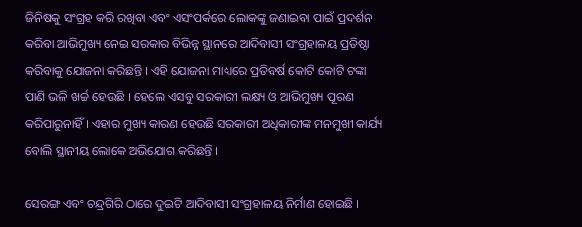ଜିନିଷକୁ ସଂଗ୍ରହ କରି ରଖିବା ଏବଂ ଏସଂପର୍କରେ ଲୋକଙ୍କୁ ଜଣାଇବା ପାଇଁ ପ୍ରଦର୍ଶନ କରିବା ଆଭିମୁଖ୍ୟ ନେଇ ସରକାର ବିଭିନ୍ନ ସ୍ଥାନରେ ଆଦିବାସୀ ସଂଗ୍ରହାଳୟ ପ୍ରତିଷ୍ଠା କରିବାକୁ ଯୋଜନା କରିଛନ୍ତି । ଏହି ଯୋଜନା ମାଧ୍ୟରେ ପ୍ରତିବର୍ଷ କୋଟି କୋଟି ଟଙ୍କା ପାଣି ଭଳି ଖର୍ଚ୍ଚ ହେଉଛି । ହେଲେ ଏସବୁ ସରକାରୀ ଲକ୍ଷ୍ୟ ଓ ଆଭିମୁଖ୍ୟ ପୂରଣ କରିପାରୁନାହିଁ । ଏହାର ମୁଖ୍ୟ କାରଣ ହେଉଛି ସରକାରୀ ଅଧିକାରୀଙ୍କ ମନମୁଖୀ କାର୍ଯ୍ୟ ବୋଲି ସ୍ଥାନୀୟ ଲୋକେ ଅଭିଯୋଗ କରିଛନ୍ତି ।

ସେରଙ୍ଗ ଏବଂ ଚନ୍ଦ୍ରଗିରି ଠାରେ ଦୁଇଟି ଆଦିବାସୀ ସଂଗ୍ରହାଳୟ ନିର୍ମାଣ ହୋଇଛି ।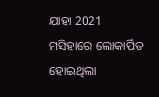ଯାହା 2021 ମସିହାରେ ଲୋକାର୍ପିତ ହୋଇଥିଲା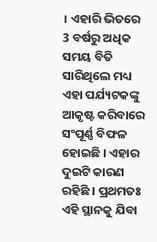। ଏହାରି ଭିତରେ 3 ବର୍ଷରୁ ଅଧିକ ସମୟ ବିତି ସାରିଥିଲେ ମଧ୍ୟ ଏହା ପର୍ଯ୍ୟଟକଙ୍କୁ ଆକୃଷ୍ଟ କରିବାରେ ସଂପୂର୍ଣ୍ଣ ବିଫଳ ହୋଇଛି । ଏହାର ଦୁଇଟି କାରଣ ରହିଛି । ପ୍ରଥମତଃ ଏହି ସ୍ଥାନକୁ ଯିବା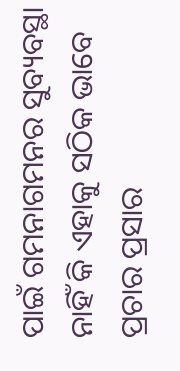ପାଇଁ ଗମନାଗମନର ସୁବ୍ୟବସ୍ଥା ନାହିଁ କି ଏହାକୁ ସଠିକ ଭାବେ ପ୍ରଚାର ପ୍ରସାର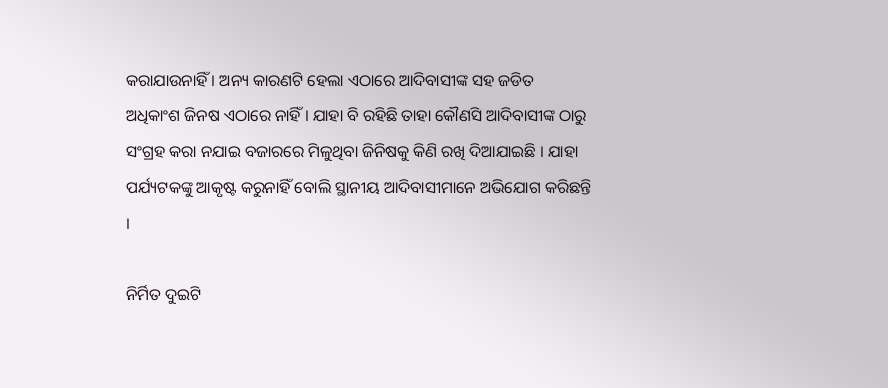କରାଯାଉନାହିଁ । ଅନ୍ୟ କାରଣଟି ହେଲା ଏଠାରେ ଆଦିବାସୀଙ୍କ ସହ ଜଡିତ ଅଧିକାଂଶ ଜିନଷ ଏଠାରେ ନାହିଁ । ଯାହା ବି ରହିଛି ତାହା କୌଣସି ଆଦିବାସୀଙ୍କ ଠାରୁ ସଂଗ୍ରହ କରା ନଯାଇ ବଜାରରେ ମିଳୁଥିବା ଜିନିଷକୁ କିଣି ରଖି ଦିଆଯାଇଛି । ଯାହା ପର୍ଯ୍ୟଟକଙ୍କୁ ଆକୃଷ୍ଟ କରୁନାହିଁ ବୋଲି ସ୍ଥାନୀୟ ଆଦିବାସୀମାନେ ଅଭିଯୋଗ କରିଛନ୍ତି ।

ନିର୍ମିତ ଦୁଇଟି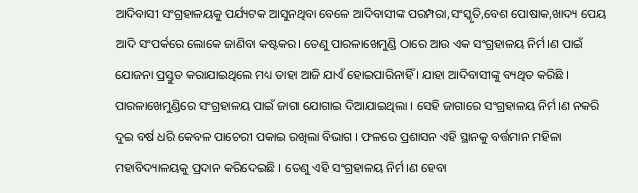ଆଦିବାସୀ ସଂଗ୍ରହାଳୟକୁ ପର୍ଯ୍ୟଟକ ଆସୁନଥିବା ବେଳେ ଆଦିବାସୀଙ୍କ ପରମ୍ପରା,ସଂସ୍କୃତି,ବେଶ ପୋଷାକ,ଖାଦ୍ୟ ପେୟ ଆଦି ସଂପର୍କରେ ଲୋକେ ଜାଣିବା କଷ୍ଟକର। ତେଣୁ ପାରଳାଖେମୁଣ୍ଡି ଠାରେ ଆଉ ଏକ ସଂଗ୍ରହାଳୟ ନିର୍ମ।ଣ ପାଇଁ ଯୋଜନା ପ୍ରସ୍ତୁତ କରାଯାଇଥିଲେ ମଧ୍ୟ ତାହା ଆଜି ଯାଏଁ ହୋଇପାରିନାହିଁ । ଯାହା ଆଦିବାସୀଙ୍କୁ ବ୍ୟଥିତ କରିଛି । ପାରଳାଖେମୁଣ୍ଡିରେ ସଂଗ୍ରହାଳୟ ପାଇଁ ଜାଗା ଯୋଗାଇ ଦିଆଯାଇଥିଲା । ସେହି ଜାଗାରେ ସଂଗ୍ରହାଳୟ ନିର୍ମ।ଣ ନକରି ଦୁଇ ବର୍ଷ ଧରି କେବଳ ପାଚେରୀ ପକାଇ ରଖିଲା ବିଭାଗ । ଫଳରେ ପ୍ରଶାସନ ଏହି ସ୍ଥାନକୁ ବର୍ତ୍ତମାନ ମହିଳା ମହାବିଦ୍ୟାଳୟକୁ ପ୍ରଦାନ କରିଦେଇଛି । ତେଣୁ ଏହି ସଂଗ୍ରହାଳୟ ନିର୍ମ।ଣ ହେବା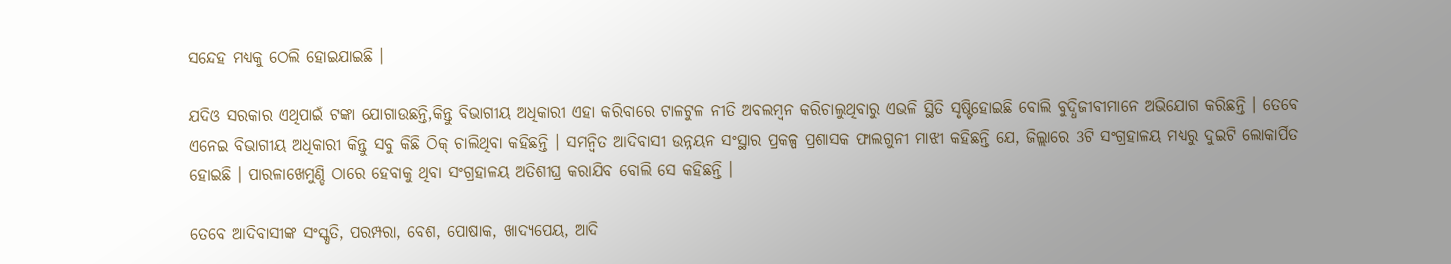ସନ୍ଦେହ ମଧ୍ୟକୁ ଠେଲି ହୋଇଯାଇଛି ।

ଯଦିଓ ସରକାର ଏଥିପାଇଁ ଟଙ୍କା ଯୋଗାଉଛନ୍ତି,କିନ୍ତୁ ବିଭାଗୀୟ ଅଧିକାରୀ ଏହା କରିବାରେ ଟାଳଟୁଳ ନୀତି ଅବଲମ୍ବନ କରିଚାଲୁଥିବାରୁ ଏଭଳି ସ୍ଥିତି ସୃଷ୍ଟିହୋଇଛି ବୋଲି ବୁଦ୍ଧିଜୀବୀମାନେ ଅଭିଯୋଗ କରିଛନ୍ତି । ତେବେ ଏନେଇ ବିଭାଗୀୟ ଅଧିକାରୀ କିନ୍ତୁ ସବୁ କିଛି ଠିକ୍ ଚାଲିଥିବା କହିଛନ୍ତି । ସମନ୍ବିତ ଆଦିବାସୀ ଉନ୍ନୟନ ସଂସ୍ଥାର ପ୍ରକଳ୍ପ ପ୍ରଶାସକ ଫାଲଗୁନୀ ମାଝୀ କହିଛନ୍ତି ଯେ, ଜିଲ୍ଲାରେ 3ଟି ସଂଗ୍ରହାଳୟ ମଧ୍ୟରୁ ଦୁଇଟି ଲୋକାର୍ପିତ ହୋଇଛି । ପାରଳାଖେମୁଣ୍ଡି ଠାରେ ହେବାକୁ ଥିବା ସଂଗ୍ରହାଳୟ ଅତିଶୀଘ୍ର କରାଯିବ ବୋଲି ସେ କହିଛନ୍ତି ।

ତେବେ ଆଦିବାସୀଙ୍କ ସଂସ୍କୃତି, ପରମ୍ପରା, ବେଶ, ପୋଷାକ, ଖାଦ୍ୟପେୟ, ଆଦି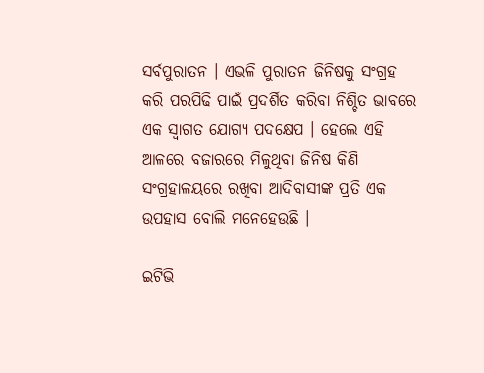ସର୍ବପୁରାତନ । ଏଭଳି ପୁରାତନ ଜିନିଷକୁ ସଂଗ୍ରହ କରି ପରପିଢି ପାଇଁ ପ୍ରଦର୍ଶିତ କରିବା ନିଶ୍ଚିତ ଭାବରେ ଏକ ସ୍ବାଗତ ଯୋଗ୍ୟ ପଦକ୍ଷେପ । ହେଲେ ଏହି ଆଳରେ ବଜାରରେ ମିଳୁଥିବା ଜିନିଷ କିଣି ସଂଗ୍ରହାଳୟରେ ରଖିବା ଆଦିବାସୀଙ୍କ ପ୍ରତି ଏକ ଉପହାସ ବୋଲି ମନେହେଉଛି ।

ଇଟିଭି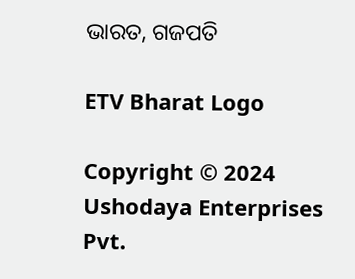ଭାରତ, ଗଜପତି

ETV Bharat Logo

Copyright © 2024 Ushodaya Enterprises Pvt.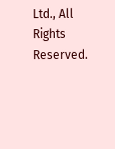Ltd., All Rights Reserved.